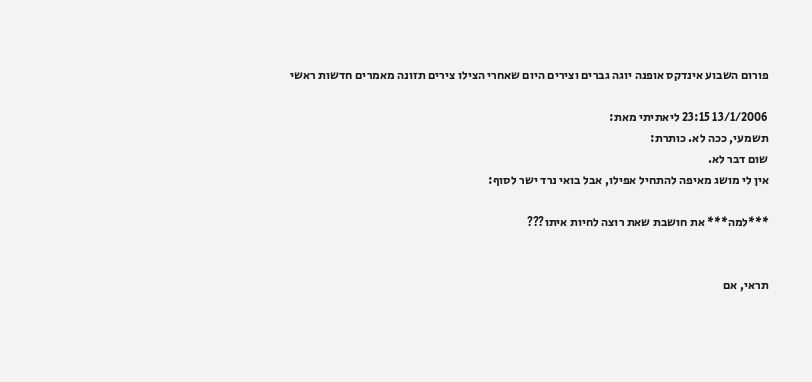פורום השבוע אינדקס אופנה יוגה גברים וצירים היום שאחרי הצילו צירים תזונה מאמרים חדשות ראשי

13/1/2006 23:15 ליאתיתי מאת:
תשמעי, ככה לא. כותרת:
שום דבר לא.
אין לי מושג מאיפה להתחיל אפילו, אבל בואי נרד ישר לסוף:

***למה*** את חושבת שאת רוצה לחיות איתו???


תראי, אם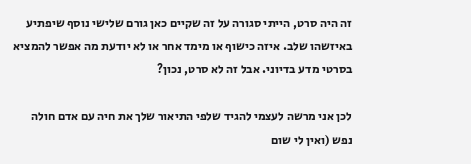זה היה סרט, הייתי סגורה על זה שקיים כאן גורם שלישי נוסף שיפתיע באיזשהו שלב. איזה כישוף או מימד אחר או לא יודעת מה אפשר להמציא בסרטי מדע בדיוני. אבל זה לא סרט, נכון?

לכן אני מרשה לעצמי להגיד שלפי התיאור שלך את חיה עם אדם חולה נפש (ואין לי שום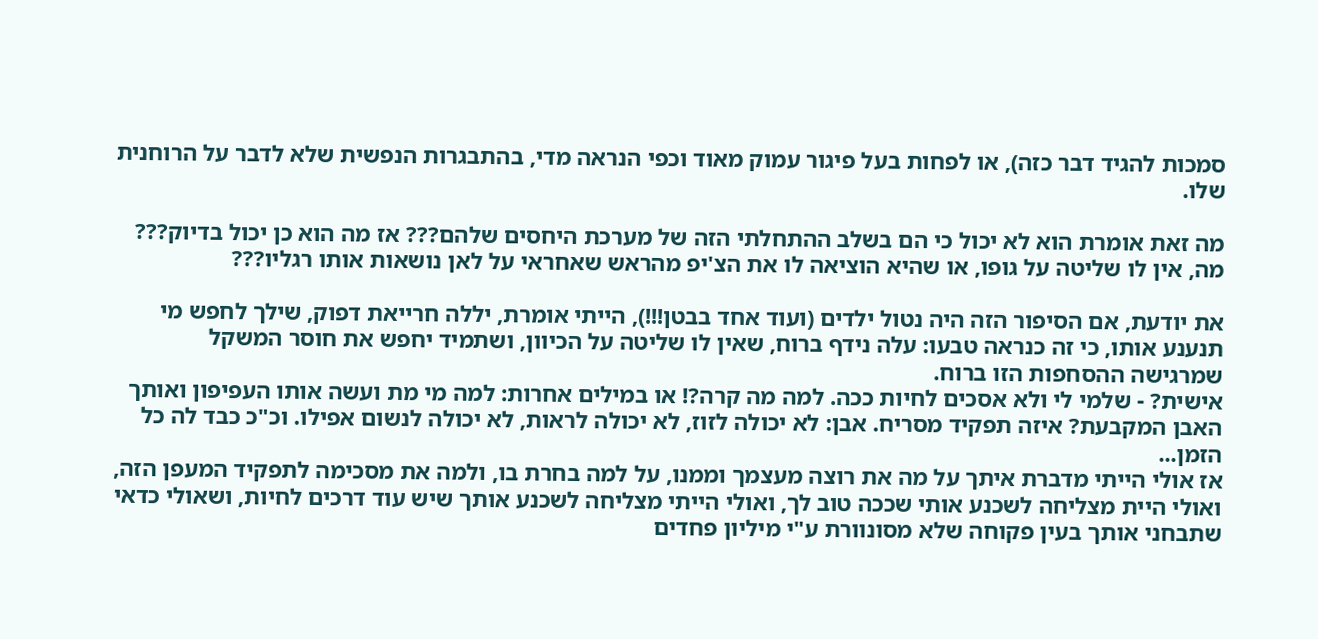סמכות להגיד דבר כזה), או לפחות בעל פיגור עמוק מאוד וכפי הנראה מדי, בהתבגרות הנפשית שלא לדבר על הרוחנית שלו.

מה זאת אומרת הוא לא יכול כי הם בשלב ההתחלתי הזה של מערכת היחסים שלהם??? אז מה הוא כן יכול בדיוק??? מה, אין לו שליטה על גופו, או שהיא הוציאה לו את הצ'יפ מהראש שאחראי על לאן נושאות אותו רגליו???

את יודעת, אם הסיפור הזה היה נטול ילדים (ועוד אחד בבטן!!!), הייתי אומרת, יללה חרייאת דפוק, שילך לחפש מי תנענע אותו, כי זה כנראה טבעו: עלה נידף ברוח, שאין לו שליטה על הכיוון, ושתמיד יחפש את חוסר המשקל שמרגישה ההסחפות הזו ברוח.
אישית? - שלמי לי ולא אסכים לחיות ככה. למה מה קרה?! או במילים אחרות: למה מי מת ועשה אותו העפיפון ואותך האבן המקבעת? איזה תפקיד מסריח. אבן: לא יכולה לזוז, לא יכולה לראות, לא יכולה לנשום אפילו. וכ"כ כבד לה כל הזמן...
אז אולי הייתי מדברת איתך על מה את רוצה מעצמך וממנו, על למה בחרת בו, ולמה את מסכימה לתפקיד המעפן הזה, ואולי היית מצליחה לשכנע אותי שככה טוב לך, ואולי הייתי מצליחה לשכנע אותך שיש עוד דרכים לחיות, ושאולי כדאי שתבחני אותך בעין פקוחה שלא מסונוורת ע"י מיליון פחדים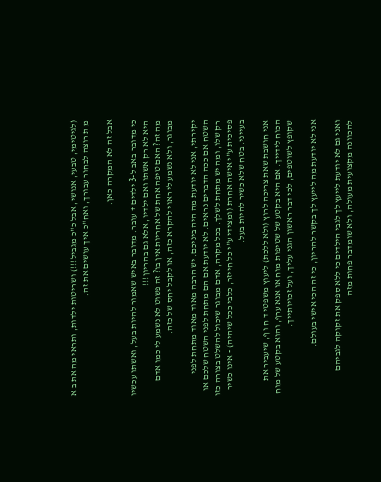(לגיטימי, טבעי, אנושי, אבל כ"כ מגביל!!!) ושריטות ילדות, ותראי מה את ב א מ ת רוצה לבחור עבורך, ואח"כ איך עושים את זה.

אבל זה לא המקרה כאן.

כי מדובר באב ל-3 ילדים + עובר. מדובר באיש שאמור להיות בעל, ואשתו עכשיו היא לא רק אשתו ואם ילדיו, אלא גם בהריון!!!
מה זה? האם טיפה אחת של אחריות אין בו? זה פשוט לא נשמע לי כמו אדם מבוגר, ולא נשמע לי ראוי להקרא כזה, או לקבל יחס של כזה.

יקירתי, אני לא יודעת מה היה ביניכם. יש הרבה מאוד מאוד מתחת לפני השטח אם ככה הדברים נראים. לא יודעת אם הם מתחת לפני השטח שלכם או רק שלו, ומה יש מתחת לשלך. בכל מקרה, אדם מבוגר שיכול להשלט בצורה כזו פסיכית ע"י אישה אחרת (ומצידי ע"י כל חייזר, כלבי ככל שיהיה) - אינו כשיר בעייני. בטח שלא כשיר להיות בעל.

אני חושבת שאת צריכה לרוץ (ולא ללכת) ליעוץ משפטי ד ח ו ף, שיעביר את הכוח לידייך. אם היא בקטע של שטיפות מוח או אנא ערף, והוא בקטע של מוח שקופץ לשוטפים, לכי דבר ראשון הגני עליך, ועל זכויותייך.

אני לא יודעת מה לייעץ לך בקשר להריון, כי זה הכי אישי בעולם.

ואני גם לא יודעת לייעץ לך לגבי הילדים כי ללא ספק את זקוקה לגביהם להכוונה מקצועית מעולה, ולא שומדבר פחות מזה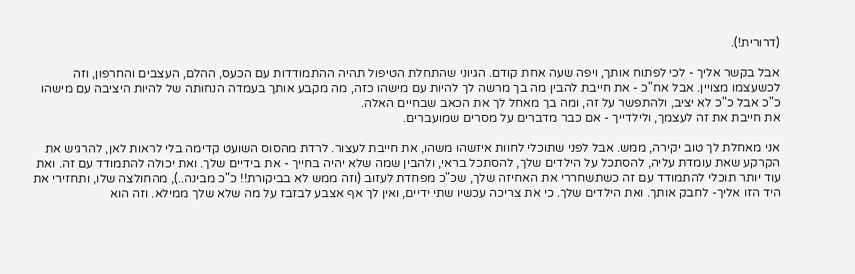(דרורית!).

אבל בקשר אליך - לכי לפתוח אותך, ויפה שעה אחת קודם. הגיוני שהתחלת הטיפול תהיה ההתמודדות עם הכעס, ההלם, העצבים והחרפון, וזה לכשעצמו מצויין. אבל אח"כ - את חייבת להבין מה בך מרשה לך להיות עם מישהו כזה, מה מקבע אותך בעמדה הנחותה של להיות היציבה עם מישהו כ"כ אבל כ"כ לא יציב, ולהתפשר על זה, ומה בך מאחל לך את הכאב שבחיים האלה.
את חייבת את זה לעצמך, ולילדייך - אם כבר מדברים על מסרים שמועברים.

אני מאחלת לך טוב יקירה, ממש. אבל לפני שתוכלי לחוות איזשהו משהו, את חייבת לעצור. לרדת מהסוס השועט קדימה בלי לראות לאן, להרגיש את הקרקע שאת עומדת עליה, להסתכל על הילדים שלך, להסתכל בראי, ולהבין שמה שלא יהיה בחייך - את בידיים שלך. ואת יכולה להתמודד עם זה. ואת עוד יותר תוכלי להתמודד עם זה כשתשחררי את האחיזה שלך, שכ"כ מפחדת לעזוב (וזה ממש לא בביקורת!! כ"כ מבינה..), מהחולצה שלו, ותחזירי את היד הזו אליך- לחבק אותך. ואת הילדים שלך. כי את צריכה עכשיו שתי ידיים, ואין לך אף אצבע לבזבז על מה שלא שלך ממילא. וזה הוא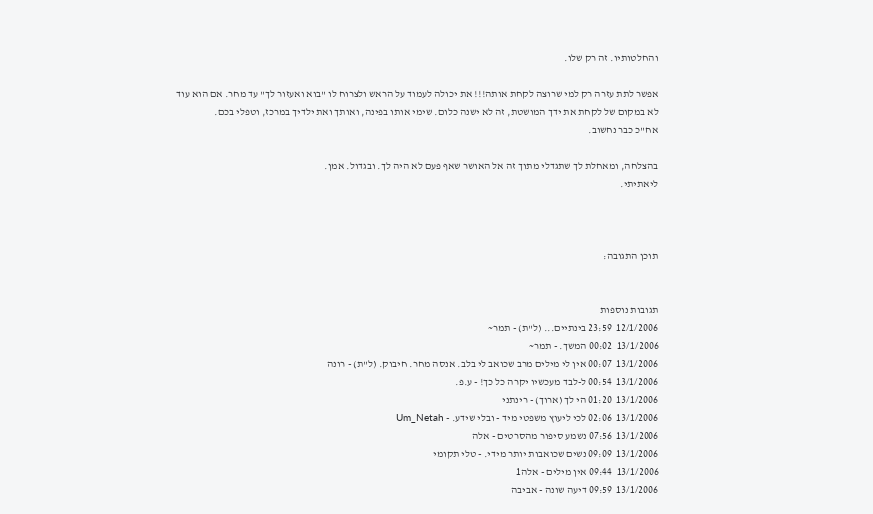והחלטותיו. זה רק שלו.

אפשר לתת עזרה רק למי שרוצה לקחת אותה!!! את יכולה לעמוד על הראש ולצרוח לו "בוא ואעזור לך" עד מחר. אם הוא עוד לא במקום של לקחת את ידך המושטת, זה לא ישנה כלום. שימי אותו בפינה, ואותך ואת ילדיך במרכז, וטפלי בכם.
אח"כ כבר נחשוב.

בהצלחה, ומאחלת לך שתגדלי מתוך זה אל האושר שאף פעם לא היה לך. ובגדול. אמן.
ליאתיתי.



תוכן התגובה:


תגובות נוספות
12/1/2006  23:59 בינתיים... (ל"ת) - תמר~
13/1/2006  00:02 המשך. - תמר~
13/1/2006  00:07 אין לי מילים מרב שכואב לי בלב. אנסה מחר. חיבוק. (ל"ת) - רונה
13/1/2006  00:54 ל-לבד מעכשיו יקרה כל כך! - ע.פ.
13/1/2006  01:20 הי לך (ארוך) - רינתני
13/1/2006  02:06 לכי ליעוץ משפטי מיד - ובלי שידע. - Um_Netah
13/1/2006  07:56 נשמע סיפור מהסרטים - אלה
13/1/2006  09:09 נשים שכואבות יותר מידי. - טלי תקומי
13/1/2006  09:44 אין מילים - אלה1
13/1/2006  09:59 דיעה שונה - אביבה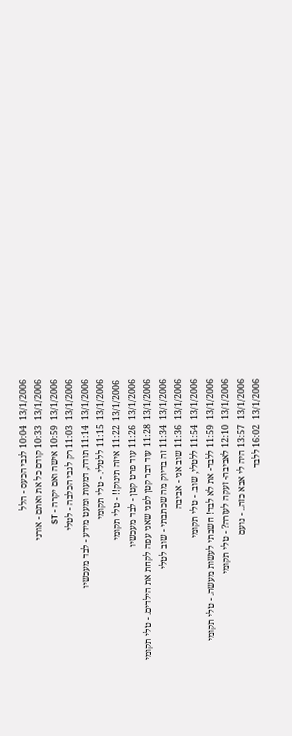13/1/2006  10:04 לגבי הכעס - הלל
13/1/2006  10:33 קודם כל את ואתם - אורני
13/1/2006  10:59 אישה ואם יקרה - ST
13/1/2006  11:03 רק לגבי הכלבה - לטלי
13/1/2006  11:14 תודה, דמעות ומעט מידע - לבד מעכשיו
13/1/2006  11:15 ללטלי. - טלי תקומי
13/1/2006  11:22 איזה תינוק!! - טלי תקומי
13/1/2006  11:26 עוד פרט קטן - לבד מעכשיו
13/1/2006  11:28 עוד דבר קטן לפני שאני עפה לקחת את הילדים. - טלי תקומי
13/1/2006  11:34 זה בדיוק מה שכתבתי - שוב לטלי
13/1/2006  11:36 שוב אני - אביבה
13/1/2006  11:54 ללטלי, שוב. - טלי תקומי
13/1/2006  11:59 ללבד- את לא לבד! חשבתי לעשות מעשה. - טלי תקומי
13/1/2006  12:10 לאביבה- זעקה לעזרה? - טלי תקומי
13/1/2006  13:57 היה לי אבא כזה.. - נועם
13/1/2006  16:02 ללבד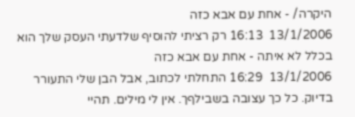היקרה/ - אחת עם אבא כזה
13/1/2006  16:13 רק רציתי להוסיף שלדעתי העסק שלך הוא בכלל לא איתה - אחת עם אבא כזה
13/1/2006  16:29 התחלתי לכתוב, אבל הבן שלי התעורר בדיוק. כל כך עצובה בשבילףך. אין לי מילים. תהיי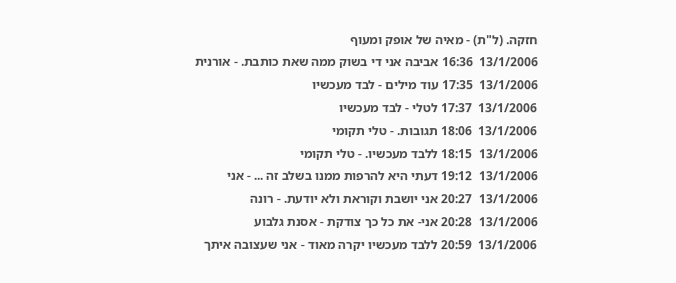חזקה. (ל"ת) - מאיה של אופק ומעוף
13/1/2006  16:36 אביבה אני די בשוק ממה שאת כותבת. - אורנית
13/1/2006  17:35 עוד מילים - לבד מעכשיו
13/1/2006  17:37 לטלי - לבד מעכשיו
13/1/2006  18:06 תגובות. - טלי תקומי
13/1/2006  18:15 ללבד מעכשיו. - טלי תקומי
13/1/2006  19:12 דעתי היא להרפות ממנו בשלב זה ... - אני
13/1/2006  20:27 אני יושבת וקוראת ולא יודעת. - רונה
13/1/2006  20:28 אני- את כל כך צודקת - אסנת גלבוע
13/1/2006  20:59 ללבד מעכשיו יקרה מאוד - אני שעצובה איתך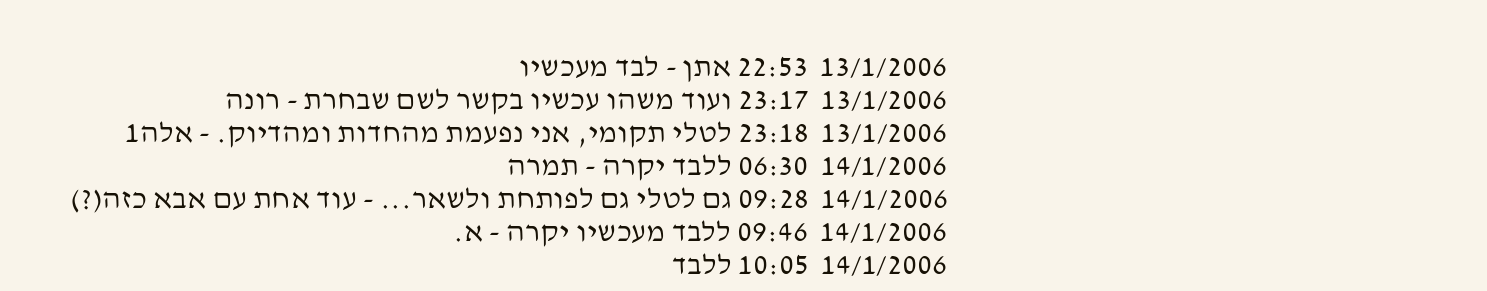13/1/2006  22:53 אתן - לבד מעכשיו
13/1/2006  23:17 ועוד משהו עכשיו בקשר לשם שבחרת - רונה
13/1/2006  23:18 לטלי תקומי, אני נפעמת מהחדות ומהדיוק. - אלה1
14/1/2006  06:30 ללבד יקרה - תמרה
14/1/2006  09:28 גם לטלי גם לפותחת ולשאר... - עוד אחת עם אבא כזה(?)
14/1/2006  09:46 ללבד מעכשיו יקרה - א.
14/1/2006  10:05 ללבד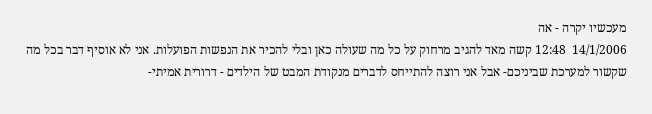מעכשיו יקרה - אה
14/1/2006  12:48 קשה מאד להגיב מרחוק על כל מה שעולה כאן ובלי להכיר את הנפשות הפועלות. אני לא אוסיף דבר בכל מה שקשור למערכת שביניכם- אבל אני רוצה להתייחס לדברים מנקודת המבט של הילדים - דרורית אמיתי-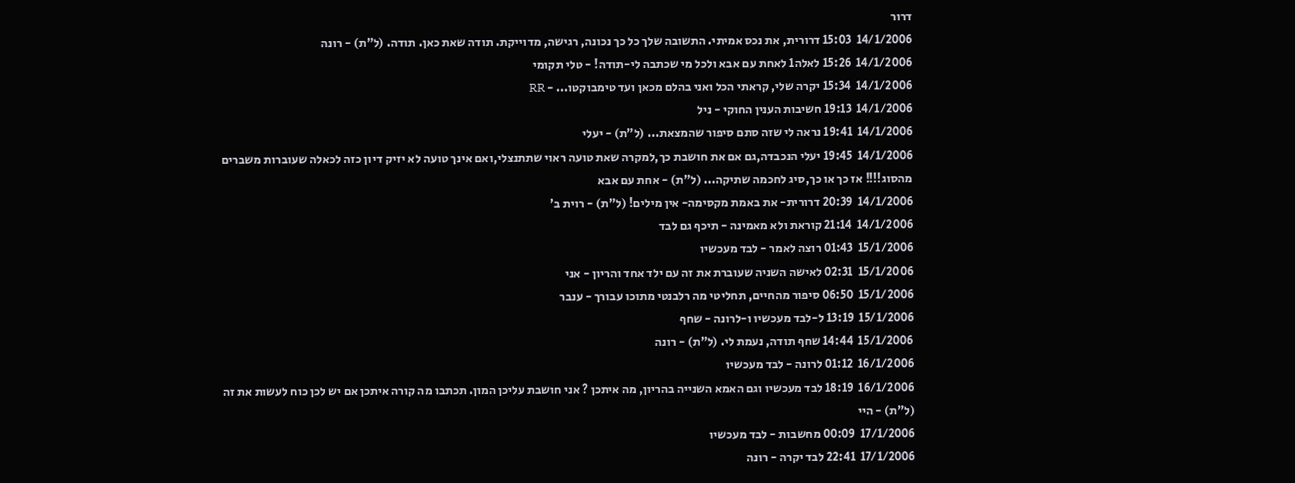דרור
14/1/2006  15:03 דרורית, את נכס אמיתי. התשובה שלך כל כך נכונה, רגישה, מדוייקת. תודה שאת כאן. תודה. (ל"ת) - רונה
14/1/2006  15:26 לאלה1 לאחת עם אבא ולכל מי שכתבה לי-תודה! - טלי תקומי
14/1/2006  15:34 יקרה שלי, קראתי הכל ואני בהלם מכאן ועד טימבוקטו... - RR
14/1/2006  19:13 חשיבות הענין החוקי - ניל
14/1/2006  19:41 נראה לי שזה סתם סיפור שהמצאת... (ל"ת) - יעלי
14/1/2006  19:45 יעלי הנכבדה,גם אם את חושבת כך,למקרה שאת טועה ראוי שתתנצלי,ואם אינך טועה לא יזיק דיון כזה לכאלה שעוברות משברים מהסוג!!!! אז כך או כך,סיג לחכמה שתיקה... (ל"ת) - אחת עם אבא
14/1/2006  20:39 דרורית- את באמת מקסימה- אין מילים! (ל"ת) - רוית ב'
14/1/2006  21:14 קוראת ולא מאמינה - תיכף גם לבד
15/1/2006  01:43 רוצה לאמר - לבד מעכשיו
15/1/2006  02:31 לאישה השניה שעוברת את זה עם ילד אחד והריון - אני
15/1/2006  06:50 סיפור מהחיים, תחליטי מה רלבנטי מתוכו עבורך - ענבר
15/1/2006  13:19 ל-לבד מעכשיו ו-לרונה - שחף
15/1/2006  14:44 שחף תודה, נעמת לי. (ל"ת) - רונה
16/1/2006  01:12 לרונה - לבד מעכשיו
16/1/2006  18:19 לבד מעכשיו וגם האמא השנייה בהריון, מה איתכן ? אני חושבת עליכן המון. תכתבו מה קורה איתכן אם יש לכן כוח לעשות את זה (ל"ת) - היי
17/1/2006  00:09 מחשבות - לבד מעכשיו
17/1/2006  22:41 לבד יקרה - רונה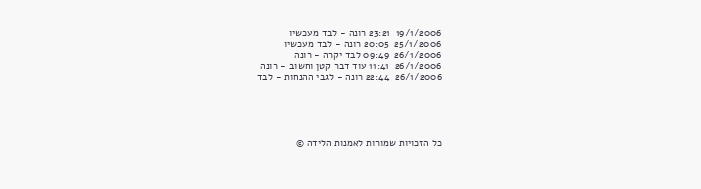19/1/2006  23:21 רונה - לבד מעכשיו
25/1/2006  20:05 רונה - לבד מעכשיו
26/1/2006  09:49 לבד יקרה - רונה
26/1/2006  11:41 עוד דבר קטן וחשוב - רונה
26/1/2006  22:44 רונה - לגבי ההנחות - לבד





כל הזכויות שמורות לאמנות הלידה ©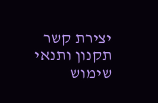יצירת קשר     תקנון ותנאי שימוש